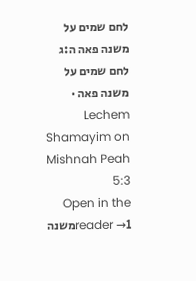לחם שמים על משנה פאה ה:ג
לחם שמים על משנה פאה · Lechem Shamayim on Mishnah Peah 5:3
Open in the reader →1משנה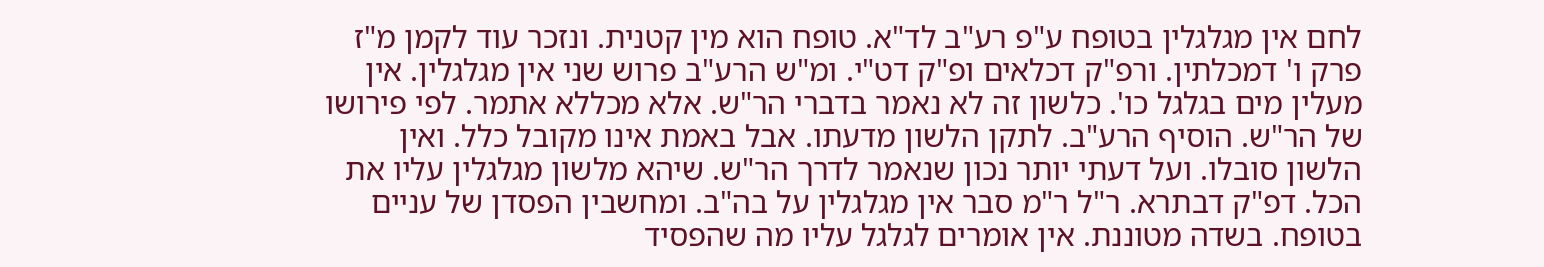לחם אין מגלגלין בטופח ע"פ רע"ב לד"א. טופח הוא מין קטנית. ונזכר עוד לקמן מ"ז פרק ו' דמכלתין. ורפ"ק דכלאים ופ"ק דט"י. ומ"ש הרע"ב פרוש שני אין מגלגלין. אין מעלין מים בגלגל כו'. כלשון זה לא נאמר בדברי הר"ש. אלא מכללא אתמר. לפי פירושו של הר"ש. הוסיף הרע"ב. לתקן הלשון מדעתו. אבל באמת אינו מקובל כלל. ואין הלשון סובלו. ועל דעתי יותר נכון שנאמר לדרך הר"ש. שיהא מלשון מגלגלין עליו את הכל. דפ"ק דבתרא. ר"ל ר"מ סבר אין מגלגלין על בה"ב. ומחשבין הפסדן של עניים בטופח. בשדה מטוננת. אין אומרים לגלגל עליו מה שהפסיד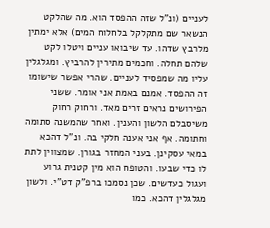לעניים (ונ"ל שזה ההפסד הוא. מה שהלקט הנשאר שם מתקלקל בלחלוח המים) אלא ימתין מלרבץ שדהו. עד שיבואו עניים ויטלו לקט שלהם תחלה. וחכמים מתירין להרביץ. ומגלגלין עליו מה שמפסיד לעניים. שהרי אפשר שישומו זה ההפסד. אמנם באמת אני אומר. ששני הפירושים נראים זרים מאד. ורחוק רחוק משיסבלם הלשון והענין. ואחר שהמשנה סתומה וחתומה. אף אני אענה חלקי בה. ונ"ל דהכא במאי עסקינן. בעני המחזר בגורן. שמצווין לתת לו כדי שבעו. והטופח הוא מין קטנית גרוע ועגול כעדשים. שכן נסמכו ברפ"ק דט"י. ולשון מגלגלין דהכא. כמו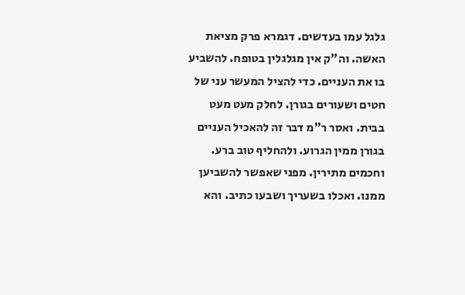גלגל עמו בעדשים. דגמרא פרק מציאת האשה. וה"ק אין מגלגלין בטופח. להשביע בו את העניים. כדי להציל המעשר עני של חטים ושעורים בגורן. לחלק מעט מעט בבית. ואסר ר"מ דבר זה להאכיל העניים בגורן ממין הגרוע. ולהחליף טוב ברע. וחכמים מתירין. מפני שאפשר להשביען ממנו. ואכלו בשעריך ושבעו כתיב. והא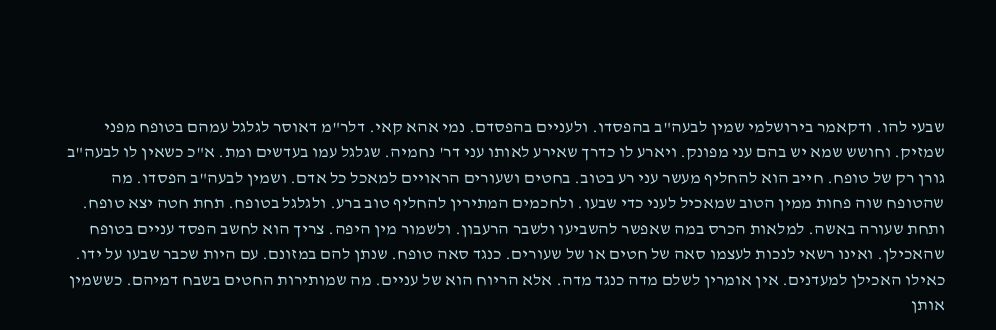שבעי להו. ודקאמר בירושלמי שמין לבעה"ב בהפסדו. ולעניים בהפסדם. נמי אהא קאי. דלר"מ דאוסר לגלגל עמהם בטופח מפני שמזיק. וחושש שמא יש בהם עני מפונק. ויארע לו כדרך שאירע לאותו עני דר' נחמיה. שגלגל עמו בעדשים ומת. א"כ כשאין לו לבעה"ב גורן רק של טופח. חייב הוא להחליף מעשר עני רע בטוב. בחטים ושעורים הראויים למאכל כל אדם. ושמין לבעה"ב הפסדו. מה שהטופח שוה פחות ממין הטוב שמאכיל לעני כדי שבעו. ולחכמים המתירין להחליף טוב ברע. ולגלגל בטופח. תחת חטה יצא טופח. ותחת שעורה באשה. למלאות הכרס במה שאפשר להשביעו ולשבר הרעבון. ולשמור מין היפה. צריך הוא לחשב הפסד עניים בטופח שהאכילן. ואינו רשאי לנכות לעצמו סאה של חטים או של שעורים. כנגד סאה טופח. שנתן להם במזונם. עם היות שכבר שבעו על ידו. כאילו האכילן למעדנים. אין אומרין לשלם מדה כנגד מדה. אלא הריוח הוא של עניים. מה שמותירות החטים בשבח דמיהם. כששמין אותן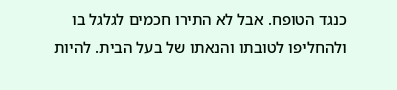כנגד הטופח. אבל לא התירו חכמים לגלגל בו ולהחליפו לטובתו והנאתו של בעל הבית. להיות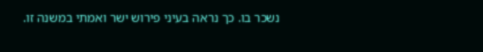נשכר בו. כך נראה בעיני פירוש ישר ואמתי במשנה זו.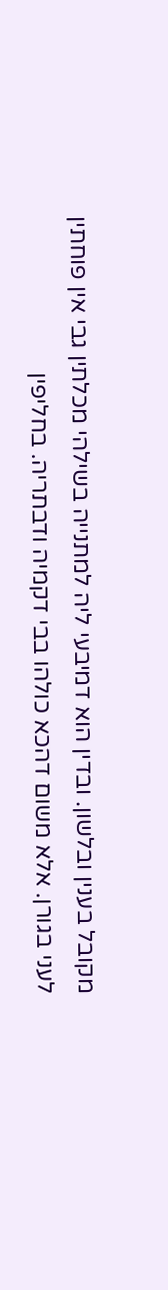מקובל בענין ובלשון. ובדין הוא דמיבעי ליה למתנייה בשילהי מכלתין גבי אין פוחתין לעני בגורן. אלא משום דהכא כולהו בבי דקמיה ודבתריה. בחליפין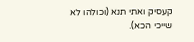קעסיק ואתי תנא (וכולהו לא שייכי הכא).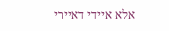אלא איידי דאיירי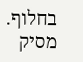בחלוף. מסיק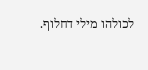לכולהו מילי דחלוף.